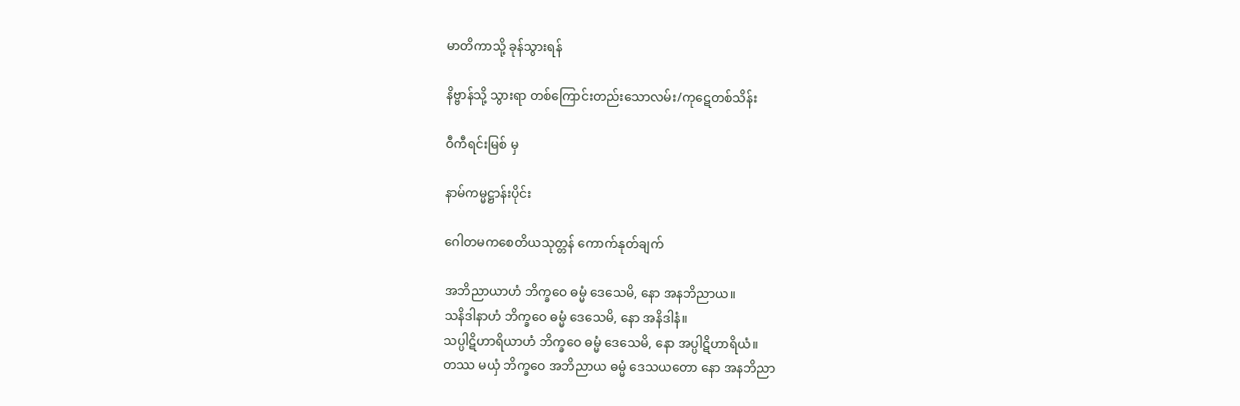မာတိကာသို့ ခုန်သွားရန်

နိဗ္ဗာန်သို့ သွားရာ တစ်ကြောင်းတည်းသောလမ်း/ကုဋေတစ်သိန်း

ဝီကီရင်းမြစ် မှ

နာမ်ကမ္မဋ္ဌာန်းပိုင်း

ဂေါတမကစေတိယသုတ္တန် ကောက်နုတ်ချက်

အဘိညာယာဟံ ဘိက္ခဝေ ဓမ္မံ ဒေသေမိ, နော အနဘိညာယ။
သနိဒါနာဟံ ဘိက္ခဝေ ဓမ္မံ ဒေသေမိ, နော အနိဒါနံ။
သပ္ပါဋိဟာရိယာဟံ ဘိက္ခဝေ ဓမ္မံ ဒေသေမိ, နော အပ္ပါဋိဟာရိယံ။
တဿ မယှံ ဘိက္ခဝေ အဘိညာယ ဓမ္မံ ဒေသယတော နော အနဘိညာ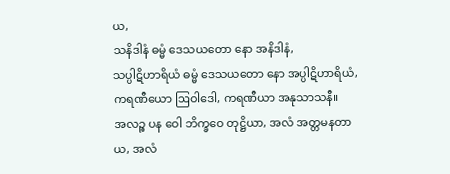ယ,
သနိဒါနံ ဓမ္မံ ဒေသယတော နော အနိဒါနံ,
သပ္ပါဋိဟာရိယံ ဓမ္မံ ဒေသယတော နော အပ္ပါဋိဟာရိယံ,
ကရဏီယော ဩဝါဒေါ, ကရဏီယာ အနုသာသနီ။
အလဉ္စ ပန ဝေါ ဘိက္ခဝေ တုဋ္ဌိယာ, အလံ အတ္တမနတာယ, အလံ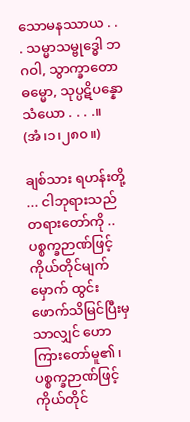သောမနဿာယ . . . သမ္မာသမ္ဗုဒ္ဓေါ ဘဂဝါ, သွာက္ခာတော ဓမ္မော, သုပ္ပဋိပန္နော သံယော . . . .။ (အံ၊၁၊၂၈၀။)

ချစ်သား ရဟန်းတို့ ... ငါဘုရားသည် တရားတော်ကို ..
ပစ္စက္ခဉာဏ်ဖြင့် ကိုယ်တိုင်မျက်မှောက် ထွင်းဖောက်သိမြင်ပြီးမှသာလျှင် ဟောကြားတော်မူ၏၊
ပစ္စက္ခဉာဏ်ဖြင့် ကိုယ်တိုင်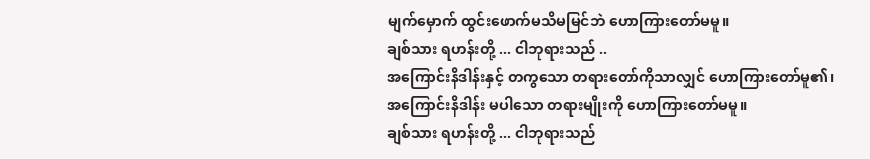မျက်မှောက် ထွင်းဖောက်မသိမမြင်ဘဲ ဟောကြားတော်မမူ။
ချစ်သား ရဟန်းတို့ ... ငါဘုရားသည် ..
အကြောင်းနိဒါန်းနှင့် တကွသော တရားတော်ကိုသာလျှင် ဟောကြားတော်မူ၏၊
အကြောင်းနိဒါန်း မပါသော တရားမျိုးကို ဟောကြားတော်မမူ။
ချစ်သား ရဟန်းတို့ ... ငါဘုရားသည်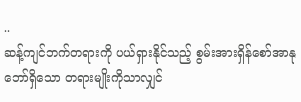..
ဆန့်ကျင်ဘက်တရားကို ပယ်ရှားနိုင်သည့် စွမ်းအားရှိန်စော်အာနုဘော်ရှိသော တရားမျိုးကိုသာလျှင်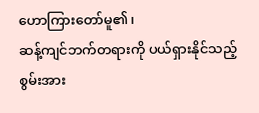ဟောကြားတော်မူ၏၊
ဆန့်ကျင်ဘက်တရားကို ပယ်ရှားနိုင်သည့် စွမ်းအား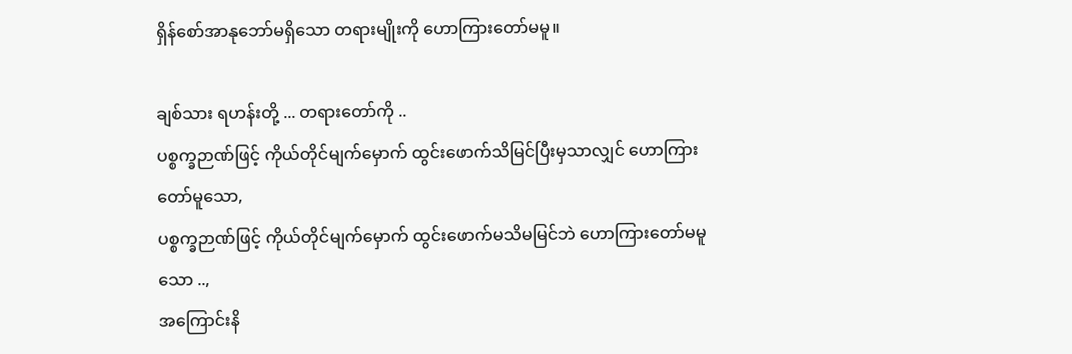ရှိန်စော်အာနုဘော်မရှိသော တရားမျိုးကို ဟောကြားတော်မမူ။

ချစ်သား ရဟန်းတို့ ... တရားတော်ကို ..
ပစ္စက္ခဉာဏ်ဖြင့် ကိုယ်တိုင်မျက်မှောက် ထွင်းဖောက်သိမြင်ပြီးမှသာလျှင် ဟောကြားတော်မူသော,
ပစ္စက္ခဉာဏ်ဖြင့် ကိုယ်တိုင်မျက်မှောက် ထွင်းဖောက်မသိမမြင်ဘဲ ဟောကြားတော်မမူသော ..,
အကြောင်းနိ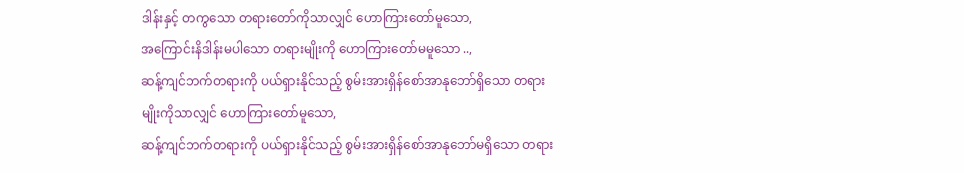ဒါန်းနှင့် တကွသော တရားတော်ကိုသာလျှင် ဟောကြားတော်မူသော,
အကြောင်းနိဒါန်းမပါသော တရားမျိုးကို ဟောကြားတော်မမူသော ..,
ဆန့်ကျင်ဘက်တရားကို ပယ်ရှားနိုင်သည့် စွမ်းအားရှိန်စော်အာနုဘော်ရှိသော တရားမျိုးကိုသာလျှင် ဟောကြားတော်မူသော,
ဆန့်ကျင်ဘက်တရားကို ပယ်ရှားနိုင်သည့် စွမ်းအားရှိန်စော်အာနုဘော်မရှိသော တရား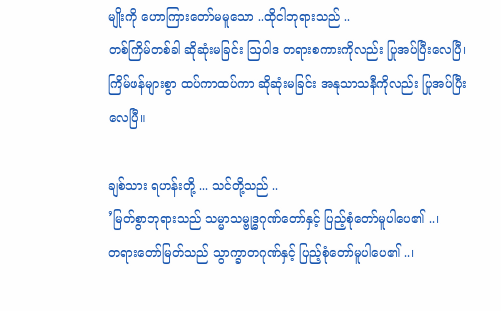မျိုးကို ဟောကြားတော်မမူသော ..ထိုငါဘုရားသည် ..
တစ်ကြိမ်တစ်ခါ ဆိုဆုံးမခြင်း ဩဝါဒ တရားစကားကိုလည်း ပြုအပ်ပြီးလေပြီ၊
ကြိမ်ဖန်များစွာ ထပ်ကာထပ်ကာ ဆိုဆုံးမခြင်း အနုသာသနီကိုလည်း ပြုအပ်ပြီးလေပြီ။

ချစ်သား ရဟန်းတို့ ... သင်တို့သည် ..
’မြတ်စွာဘုရားသည် သမ္မာသမ္ဗုဒ္ဓဂုဏ်တော်နှင့် ပြည့်စုံတော်မူပါပေ၏ ..၊
တရားတော်မြတ်သည် သွာက္ခာတဂုဏ်နှင့် ပြည့်စုံတော်မူပါပေ၏ ..၊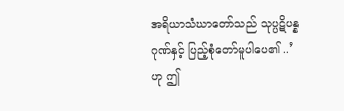အရိယာသံဃာတော်သည် သုပ္ပဋိပန္နဂုဏ်နှင့် ပြည့်စုံတော်မူပါပေ၏ ..’ဟု ဤ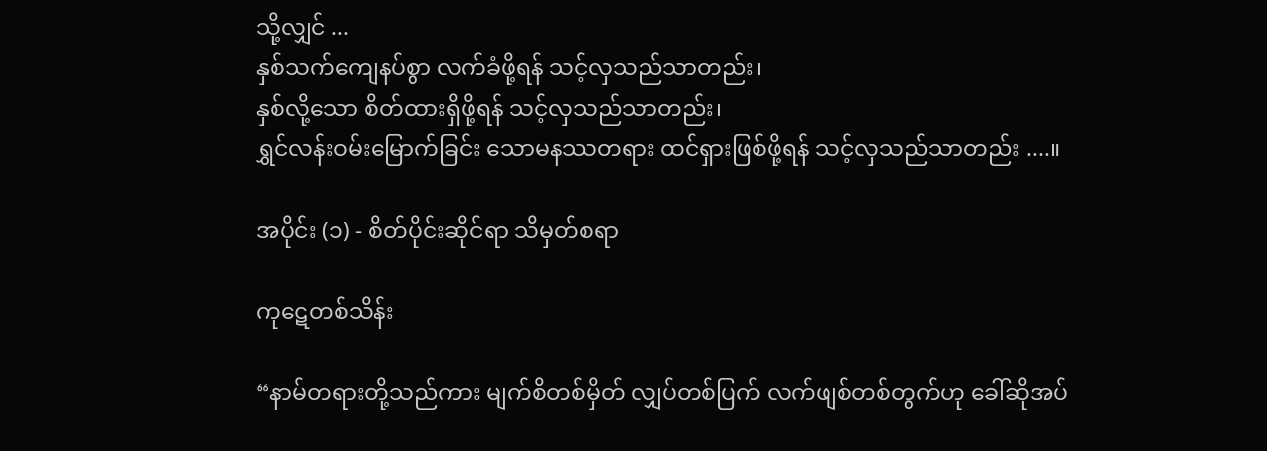သို့လျှင် ...
နှစ်သက်ကျေနပ်စွာ လက်ခံဖို့ရန် သင့်လှသည်သာတည်း၊
နှစ်လို့သော စိတ်ထားရှိဖို့ရန် သင့်လှသည်သာတည်း၊
ရွှင်လန်းဝမ်းမြောက်ခြင်း သောမနဿတရား ထင်ရှားဖြစ်ဖို့ရန် သင့်လှသည်သာတည်း ....။

အပိုင်း (၁) - စိတ်ပိုင်းဆိုင်ရာ သိမှတ်စရာ

ကုဋေတစ်သိန်း

“နာမ်တရားတို့သည်ကား မျက်စိတစ်မှိတ် လျှပ်တစ်ပြက် လက်ဖျစ်တစ်တွက်ဟု ခေါ်ဆိုအပ်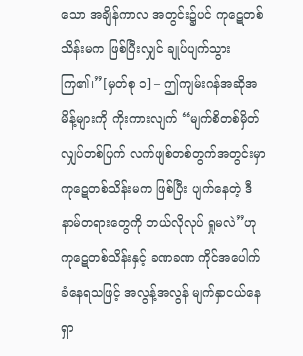သော အချိန်ကာလ အတွင်း၌ပင် ကုဋေတစ်သိန်းမက ဖြစ်ပြီးလျှင် ချုပ်ပျက်သွားကြ၏၊”[မှတ်စု ၁] – ဤကျမ်းဂန်အဆိုအမိန့်များကို ကိုးကားလျက် “မျက်စိတစ်မှိတ် လျှပ်တစ်ပြက် လက်ဖျစ်တစ်တွက်အတွင်းမှာ ကုဋေတစ်သိန်းမက ဖြစ်ပြီး ပျက်နေတဲ့ ဒီနာမ်တရားတွေကို ဘယ်လိုလုပ် ရှုမလဲ”ဟု ကုဋေတစ်သိန်းနှင့် ခဏခဏ ကိုင်အပေါက်ခံနေရသဖြင့် အလွန့်အလွန် မျက်နှာငယ်နေရှာ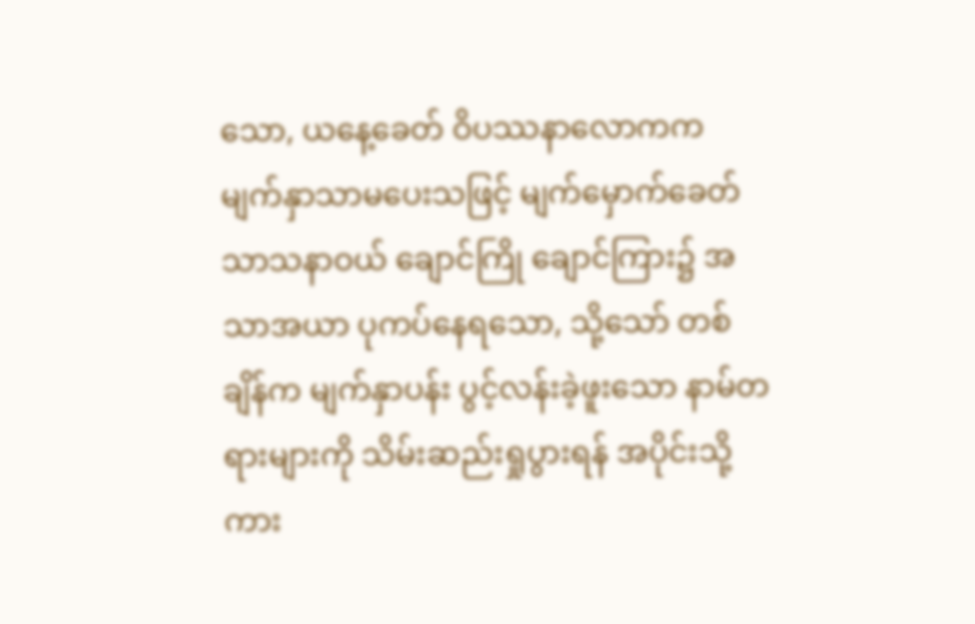သော, ယနေ့ခေတ် ဝိပဿနာလောကက မျက်နှာသာမပေးသဖြင့် မျက်မှောက်ခေတ်သာသနာဝယ် ချောင်ကြို ချောင်ကြား၌ အသာအယာ ပုကပ်နေရသော, သို့သော် တစ်ချိန်က မျက်နှာပန်း ပွင့်လန်းခဲ့ဖူးသော နာမ်တရားများကို သိမ်းဆည်းရှုပွားရန် အပိုင်းသို့ကား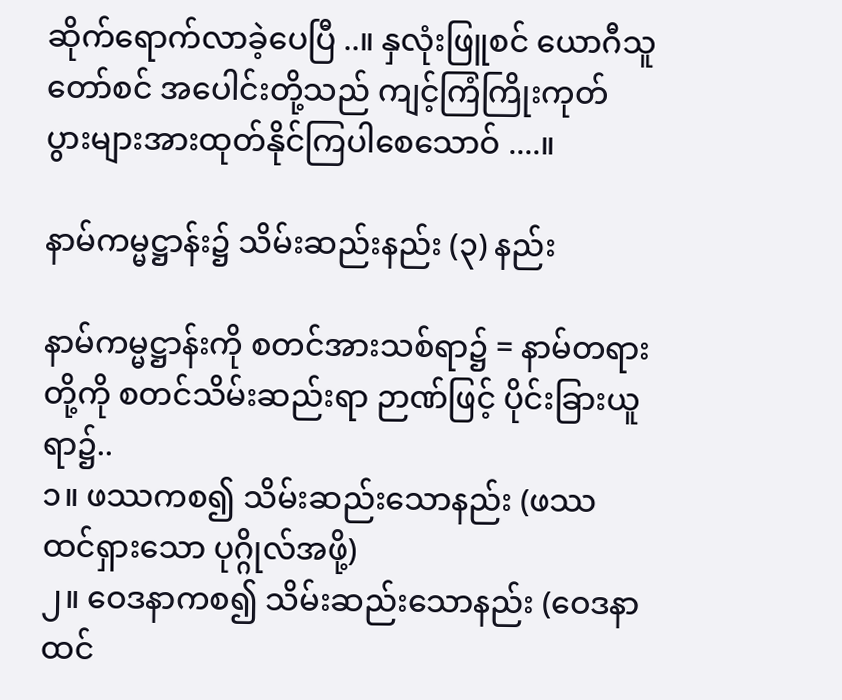ဆိုက်ရောက်လာခဲ့ပေပြီ ..။ နှလုံးဖြူစင် ယောဂီသူတော်စင် အပေါင်းတို့သည် ကျင့်ကြံကြိုးကုတ် ပွားများအားထုတ်နိုင်ကြပါစေသောဝ် ....။

နာမ်ကမ္မဋ္ဌာန်း၌ သိမ်းဆည်းနည်း (၃) နည်း

နာမ်ကမ္မဋ္ဌာန်းကို စတင်အားသစ်ရာ၌ = နာမ်တရားတို့ကို စတင်သိမ်းဆည်းရာ ဉာဏ်ဖြင့် ပိုင်းခြားယူရာ၌..
၁။ ဖဿကစ၍ သိမ်းဆည်းသောနည်း (ဖဿ ထင်ရှားသော ပုဂ္ဂိုလ်အဖို့)
၂။ ဝေဒနာကစ၍ သိမ်းဆည်းသောနည်း (ဝေဒနာ ထင်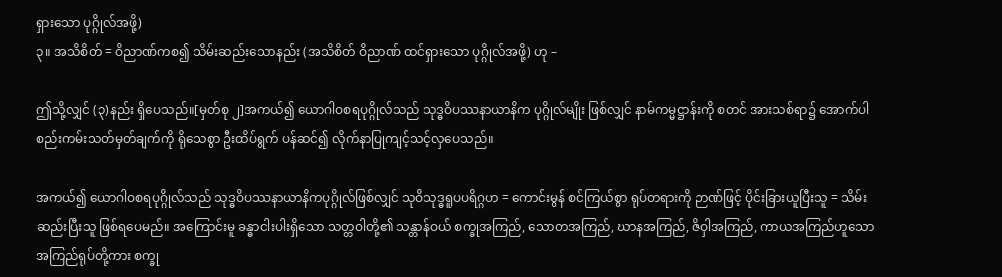ရှားသော ပုဂ္ဂိုလ်အဖို့)
၃။ အသိစိတ် = ဝိညာဏ်ကစ၍ သိမ်းဆည်းသောနည်း (အသိစိတ် ဝိညာဏ် ထင်ရှားသော ပုဂ္ဂိုလ်အဖို့) ဟု –

ဤသို့လျှင် (၃)နည်း ရှိပေသည်။[မှတ်စု ၂]အကယ်၍ ယောဂါဝစရပုဂ္ဂိုလ်သည် သုဒ္ဓဝိပဿနာယာနိက ပုဂ္ဂိုလ်မျိုး ဖြစ်လျှင် နာမ်ကမ္မဋ္ဌာန်းကို စတင် အားသစ်ရာ၌ အောက်ပါ စည်းကမ်းသတ်မှတ်ချက်ကို ရိုသေစွာ ဦးထိပ်ရွက် ပန်ဆင်၍ လိုက်နာပြုကျင့်သင့်လှပေသည်။

အကယ်၍ ယောဂါဝစရပုဂ္ဂိုလ်သည် သုဒ္ဓဝိပဿနာယာနိကပုဂ္ဂိုလ်ဖြစ်လျှင် သုဝိသုဒ္ဓရူပပရိဂ္ဂဟ = ကောင်းမွန် စင်ကြယ်စွာ ရုပ်တရားကို ဉာဏ်ဖြင့် ပိုင်းခြားယူပြီးသူ = သိမ်းဆည်းပြီးသူ ဖြစ်ရပေမည်။ အကြောင်းမူ ခန္ဓာငါးပါးရှိသော သတ္တဝါတို့၏ သန္တာန်ဝယ် စက္ခုအကြည်, သောတအကြည်, ဃာနအကြည်, ဇိဝှါအကြည်, ကာယအကြည်ဟူသော အကြည်ရုပ်တို့ကား စက္ခု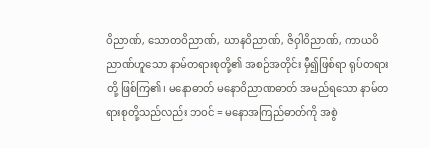ဝိညာဏ်, သောတဝိညာဏ်, ဃာနဝိညာဏ်, ဇိဝှါဝိညာဏ်, ကာယဝိညာဏ်ဟူသော နာမ်တရားစုတို့၏ အစဉ်အတိုင်း မှီ၍ဖြစ်ရာ ရုပ်တရားတို့ ဖြစ်ကြ၏၊ မနောဓာတ် မနောဝိညာဏဓာတ် အမည်ရသော နာမ်တရားစုတို့သည်လည်း ဘဝင် = မနောအကြည်ဓာတ်ကို အစွဲ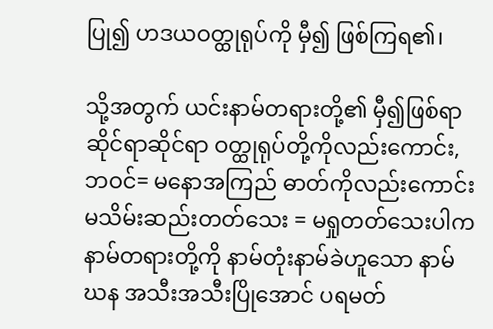ပြု၍ ဟဒယဝတ္ထုရုပ်ကို မှီ၍ ဖြစ်ကြရ၏၊

သို့အတွက် ယင်းနာမ်တရားတို့၏ မှီ၍ဖြစ်ရာ ဆိုင်ရာဆိုင်ရာ ဝတ္ထုရုပ်တို့ကိုလည်းကောင်း, ဘဝင်= မနောအကြည် ဓာတ်ကိုလည်းကောင်း မသိမ်းဆည်းတတ်သေး = မရှုတတ်သေးပါက နာမ်တရားတို့ကို နာမ်တုံးနာမ်ခဲဟူသော နာမ်ဃန အသီးအသီးပြိုအောင် ပရမတ်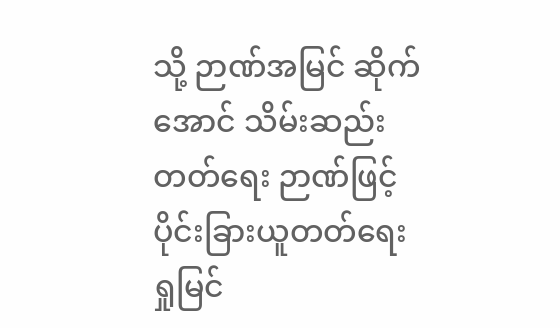သို့ ဉာဏ်အမြင် ဆိုက်အောင် သိမ်းဆည်းတတ်ရေး ဉာဏ်ဖြင့် ပိုင်းခြားယူတတ်ရေး ရှုမြင်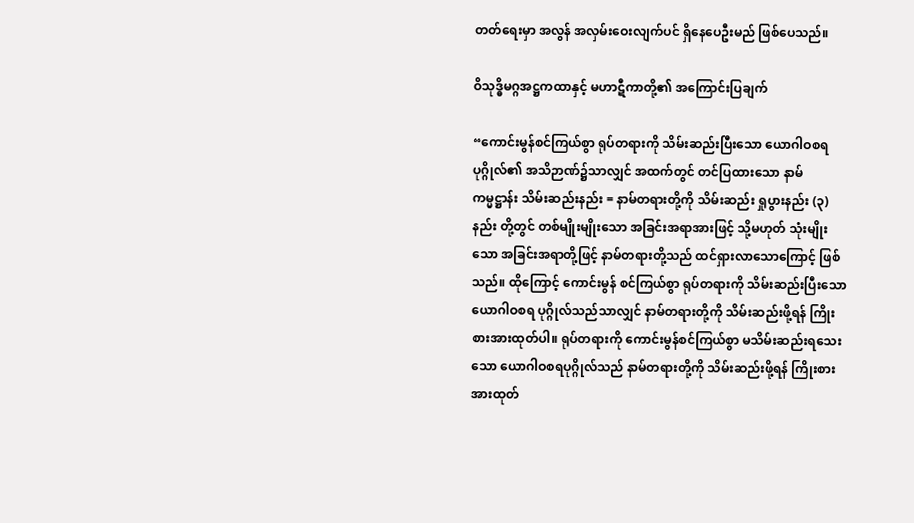တတ်ရေးမှာ အလွန် အလှမ်းဝေးလျက်ပင် ရှိနေပေဦးမည် ဖြစ်ပေသည်။

ဝိသုဒ္ဓိမဂ္ဂအဋ္ဌကထာနှင့် မဟာဋီကာတို့၏ အကြောင်းပြချက်

“ကောင်းမွန်စင်ကြယ်စွာ ရုပ်တရားကို သိမ်းဆည်းပြီးသော ယောဂါဝစရပုဂ္ဂိုလ်၏ အသိဉာဏ်၌သာလျှင် အထက်တွင် တင်ပြထားသော နာမ်ကမ္မဋ္ဌာန်း သိမ်းဆည်းနည်း = နာမ်တရားတို့ကို သိမ်းဆည်း ရှုပွားနည်း (၃)နည်း တို့တွင် တစ်မျိုးမျိုးသော အခြင်းအရာအားဖြင့် သို့မဟုတ် သုံးမျိုးသော အခြင်းအရာတို့ဖြင့် နာမ်တရားတို့သည် ထင်ရှားလာသောကြောင့် ဖြစ်သည်။ ထိုကြောင့် ကောင်းမွန် စင်ကြယ်စွာ ရုပ်တရားကို သိမ်းဆည်းပြီးသော ယောဂါဝစရ ပုဂ္ဂိုလ်သည်သာလျှင် နာမ်တရားတို့ကို သိမ်းဆည်းဖို့ရန် ကြိုးစားအားထုတ်ပါ။ ရုပ်တရားကို ကောင်းမွန်စင်ကြယ်စွာ မသိမ်းဆည်းရသေးသော ယောဂါဝစရပုဂ္ဂိုလ်သည် နာမ်တရားတို့ကို သိမ်းဆည်းဖို့ရန် ကြိုးစားအားထုတ်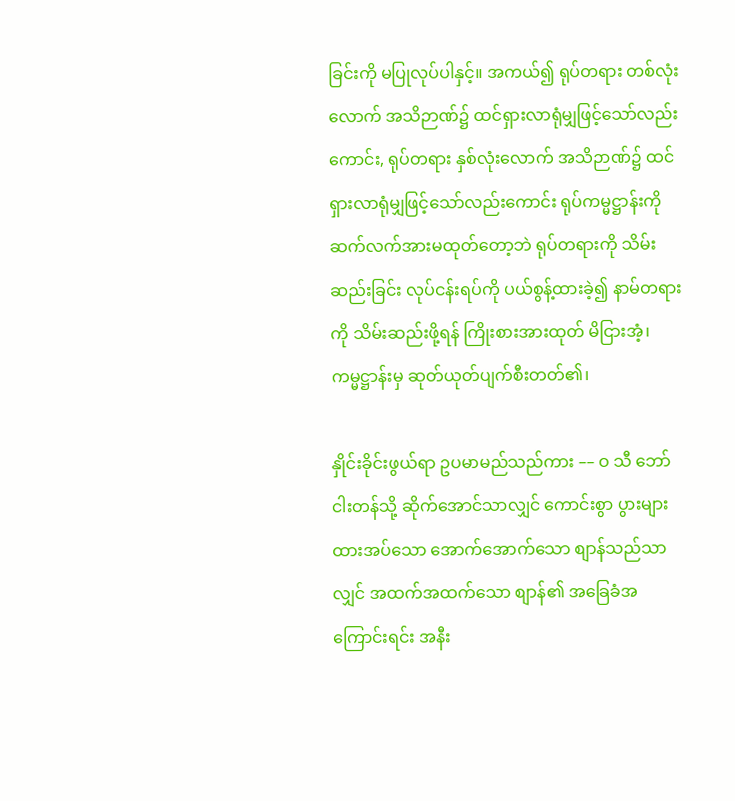ခြင်းကို မပြုလုပ်ပါနှင့်။ အကယ်၍ ရုပ်တရား တစ်လုံးလောက် အသိဉာဏ်၌ ထင်ရှားလာရုံမျှဖြင့်သော်လည်းကောင်း, ရုပ်တရား နှစ်လုံးလောက် အသိဉာဏ်၌ ထင်ရှားလာရုံမျှဖြင့်သော်လည်းကောင်း ရုပ်ကမ္မဋ္ဌာန်းကို ဆက်လက်အားမထုတ်တော့ဘဲ ရုပ်တရားကို သိမ်းဆည်းခြင်း လုပ်ငန်းရပ်ကို ပယ်စွန့်ထားခဲ့၍ နာမ်တရားကို သိမ်းဆည်းဖို့ရန် ကြိုးစားအားထုတ် မိငြားအံ့၊ ကမ္မဋ္ဌာန်းမှ ဆုတ်ယုတ်ပျက်စီးတတ်၏၊

နှိုင်းခိုင်းဖွယ်ရာ ဥပမာမည်သည်ကား –– ဝ သီ ဘော်ငါးတန်သို့ ဆိုက်အောင်သာလျှင် ကောင်းစွာ ပွားများ ထားအပ်သော အောက်အောက်သော စျာန်သည်သာလျှင် အထက်အထက်သော စျာန်၏ အခြေခံအကြောင်းရင်း အနီး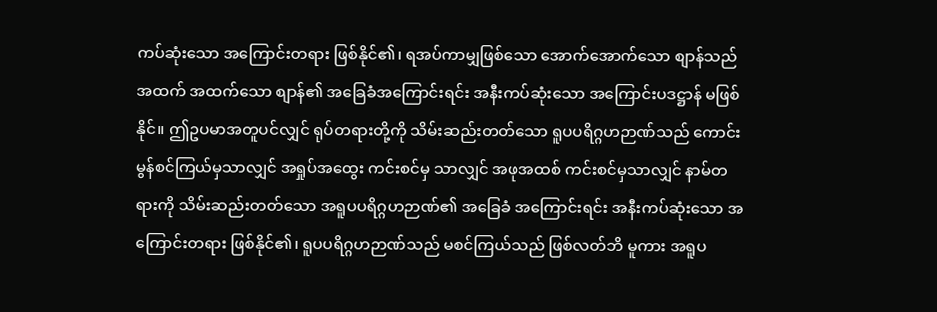ကပ်ဆုံးသော အကြောင်းတရား ဖြစ်နိုင်၏၊ ရအပ်ကာမျှဖြစ်သော အောက်အောက်သော စျာန်သည် အထက် အထက်သော စျာန်၏ အခြေခံအကြောင်းရင်း အနီးကပ်ဆုံးသော အကြောင်းပဒဋ္ဌာန် မဖြစ်နိုင်။ ဤဥပမာအတူပင်လျှင် ရုပ်တရားတို့ကို သိမ်းဆည်းတတ်သော ရူပပရိဂ္ဂဟဉာဏ်သည် ကောင်းမွန်စင်ကြယ်မှသာလျှင် အရှုပ်အထွေး ကင်းစင်မှ သာလျှင် အဖုအထစ် ကင်းစင်မှသာလျှင် နာမ်တရားကို သိမ်းဆည်းတတ်သော အရူပပရိဂ္ဂဟဉာဏ်၏ အခြေခံ အကြောင်းရင်း အနီးကပ်ဆုံးသော အကြောင်းတရား ဖြစ်နိုင်၏၊ ရူပပရိဂ္ဂဟဉာဏ်သည် မစင်ကြယ်သည် ဖြစ်လတ်ဘိ မူကား အရူပ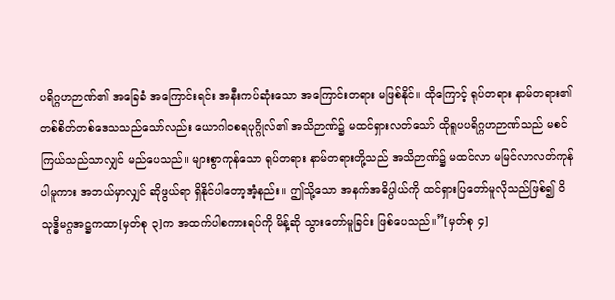ပရိဂ္ဂဟဉာဏ်၏ အခြေခံ အကြောင်းရင်း အနီးကပ်ဆုံးသော အကြောင်းတရား မဖြစ်နိုင်။ ထိုကြောင့် ရုပ်တရား နာမ်တရား၏ တစ်စိတ်တစ်ဒေသသည်သော်လည်း ယောဂါဝစရပုဂ္ဂိုလ်၏ အသိဉာဏ်၌ မထင်ရှားလတ်သော် ထိုရူပပရိဂ္ဂဟဉာဏ်သည် မစင်ကြယ်သည်သာလျှင် မည်ပေသည်။ များစွာကုန်သော ရုပ်တရား နာမ်တရားတို့သည် အသိဉာဏ်၌ မထင်လာ မမြင်လာလတ်ကုန်ပါမူကား အဘယ်မှာလျှင် ဆိုဖွယ်ရာ ရှိနိုင်ပါတော့အံ့နည်း။ ဤသို့သော အနက်အဓိပ္ပါယ်ကို ထင်ရှားပြတော်မူလိုသည်ဖြစ်၍ ဝိသုဒ္ဓိမဂ္ဂအဋ္ဌကထာ[မှတ်စု ၃]က အထက်ပါစကားရပ်ကို မိန့်ဆို သွားတော်မူခြင်း ဖြစ်ပေသည်။”[မှတ်စု ၄]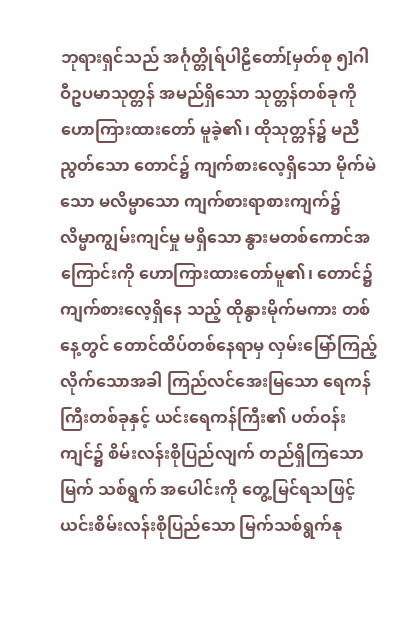ဘုရားရှင်သည် အင်္ဂုတ္တိုရ်ပါဠိတော်[မှတ်စု ၅]ဂါဝီဥပမာသုတ္တန် အမည်ရှိသော သုတ္တန်တစ်ခုကို ဟောကြားထားတော် မူခဲ့၏၊ ထိုသုတ္တန်၌ မညီညွတ်သော တောင်၌ ကျက်စားလေ့ရှိသော မိုက်မဲသော မလိမ္မာသော ကျက်စားရာစားကျက်၌ လိမ္မာကျွမ်းကျင်မှု မရှိသော နွားမတစ်ကောင်အကြောင်းကို ဟောကြားထားတော်မူ၏၊ တောင်၌ ကျက်စားလေ့ရှိနေ သည့် ထိုနွားမိုက်မကား တစ်နေ့တွင် တောင်ထိပ်တစ်နေရာမှ လှမ်းမြော်ကြည့်လိုက်သောအခါ ကြည်လင်အေးမြသော ရေကန်ကြီးတစ်ခုနှင့် ယင်းရေကန်ကြီး၏ ပတ်ဝန်းကျင်၌ စိမ်းလန်းစိုပြည်လျက် တည်ရှိကြသော မြက် သစ်ရွက် အပေါင်းကို တွေ့မြင်ရသဖြင့် ယင်းစိမ်းလန်းစိုပြည်သော မြက်သစ်ရွက်နု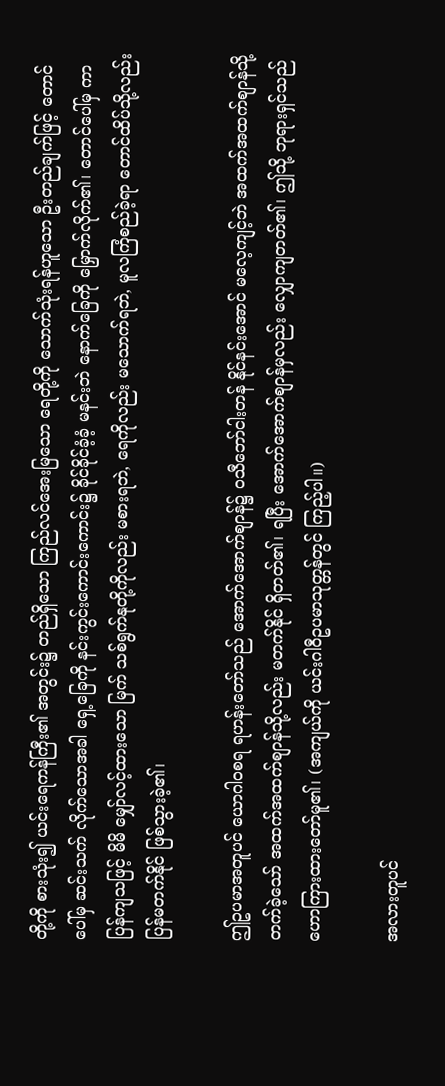တို့ကို စားသုံး၍ ယင်းရေကန်ကြီး၏ အတွင်း၌ တည်ရှိသော ကြည်လင်အေးမြသော ရေတို့ကို သောက်သုံးရန်ဟူသော ဦးတည်ချက်ဖြင့် တောင်ပေါ်မှ ဆင်းသက် လိုက်သောအခါ ရှေ့ခြေကို နင်းကွင်းကောင်းကောင်း၌ ခိုင်ခိုင်ခံ့ခံ့ မနင်းဘဲ နောက်ခြေကို မြှောက်လိုက်၏၊ တောင်ပေါ်မှ ကာပြန်ကျသဖြင့် မိမိ မျှော်လင့်ထားသော မြက် သစ်ရွက်နုတို့ကိုလည်း မစားရဘဲ, ရေကိုလည်း မသောက်ရဘဲ, မူလကြံစည်ခဲ့ရာ တောင်ထိပ်သို့လည်း ပြန်မတက်နိုင် ဖြစ်သွားခဲ့၏၊

ဤဥပမာအတူပင် ယောဂါဝစရ ရဟန်းတော်သည် အောက်အောက်စျာန်၌ ဝသီဘော်ငါးတန် နိုင်နင်းအောင် မလေ့ကျင့်ဘဲ အထက်အထက်စျာန်သို့ တက်ခဲ့သော် အထက်အထက်စျာန်သို့လည်း မတက်နိုင် ရှိတတ်၏၊ ရပြီး အောက်အောက်စျာန်မှလည်း လျှောကျတတ်၏၊ ဤသို့ ဘုရားရှင်သည် ဟောကြားထားတော်မူ၏၊ (အကျယ်ကို ယင်းဂါဝီဥပမာသုတ္တန်တွင် ကြည့်ပါ။)

အလားတူပင်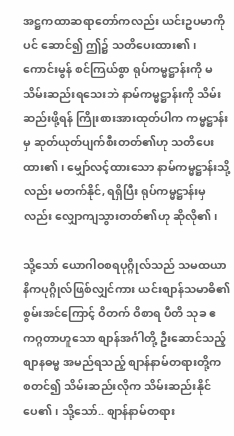အဋ္ဌကထာဆရာတော်ကလည်း ယင်းဥပမာကိုပင် ဆောင်၍ ဤ၌ သတိပေးထား၏၊ ကောင်းမွန် စင်ကြယ်စွာ ရုပ်ကမ္မဋ္ဌာန်းကို မသိမ်းဆည်းရသေးဘဲ နာမ်ကမ္မဋ္ဌာန်းကို သိမ်းဆည်းဖို့ရန် ကြိုးစားအားထုတ်ပါက ကမ္မဋ္ဌာန်းမှ ဆုတ်ယုတ်ပျက်စီးတတ်၏ဟု သတိပေးထား၏၊ မျှော်လင့်ထားသော နာမ်ကမ္မဋ္ဌာန်းသို့လည်း မတက်နိုင်, ရရှိပြီး ရုပ်ကမ္မဋ္ဌာန်းမှလည်း လျှောကျသွားတတ်၏ဟု ဆိုလို၏၊

သို့သော် ယောဂါဝစရပုဂ္ဂိုလ်သည် သမထယာနိကပုဂ္ဂိုလ်ဖြစ်လျှင်ကား ယင်းစျာန်သမာဓိ၏ စွမ်းအင်ကြောင့် ဝိတက် ဝိစာရ ပီတိ သုခ ဧကဂ္ဂတာဟူသော စျာန်အင်္ဂါတို့ ဦးဆောင်သည့် စျာနဓမ္မ အမည်ရသည့် စျာန်နာမ်တရားတို့က စတင်၍ သိမ်းဆည်းလိုက သိမ်းဆည်းနိုင်ပေ၏၊ သို့သော်.. စျာန်နာမ်တရား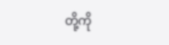တို့ကို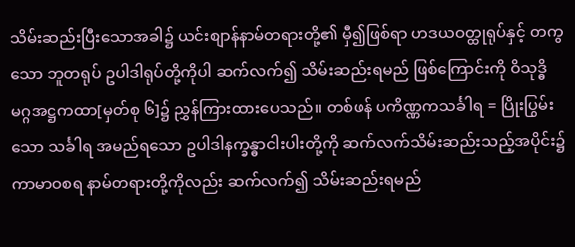သိမ်းဆည်းပြီးသောအခါ၌ ယင်းစျာန်နာမ်တရားတို့၏ မှီ၍ဖြစ်ရာ ဟဒယဝတ္ထုရုပ်နှင့် တကွသော ဘူတရုပ် ဥပါဒါရုပ်တို့ကိုပါ ဆက်လက်၍ သိမ်းဆည်းရမည် ဖြစ်ကြောင်းကို ဝိသုဒ္ဓိမဂ္ဂအဋ္ဌကထာ[မှတ်စု ၆]၌ ညွှန်ကြားထားပေသည်။ တစ်ဖန် ပကိဏ္ဏကသင်္ခါရ = ပြိုးပြွမ်းသော သင်္ခါရ အမည်ရသော ဥပါဒါနက္ခန္ဓာငါးပါးတို့ကို ဆက်လက်သိမ်းဆည်းသည့်အပိုင်း၌ ကာမာဝစရ နာမ်တရားတို့ကိုလည်း ဆက်လက်၍ သိမ်းဆည်းရမည်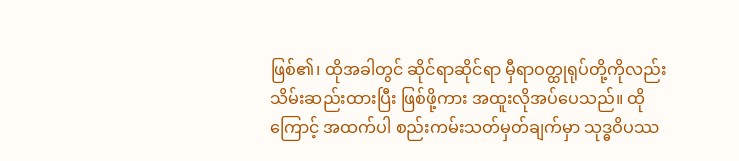ဖြစ်၏၊ ထိုအခါတွင် ဆိုင်ရာဆိုင်ရာ မှီရာဝတ္ထုရုပ်တို့ကိုလည်း သိမ်းဆည်းထားပြီး ဖြစ်ဖို့ကား အထူးလိုအပ်ပေသည်။ ထိုကြောင့် အထက်ပါ စည်းကမ်းသတ်မှတ်ချက်မှာ သုဒ္ဓဝိပဿ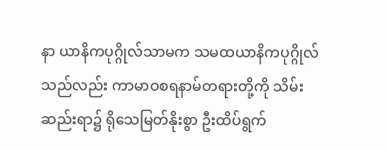နာ ယာနိကပုဂ္ဂိုလ်သာမက သမထယာနိကပုဂ္ဂိုလ်သည်လည်း ကာမာဝစရနာမ်တရားတို့ကို သိမ်းဆည်းရာ၌ ရိုသေမြတ်နိုးစွာ ဦးထိပ်ရွက်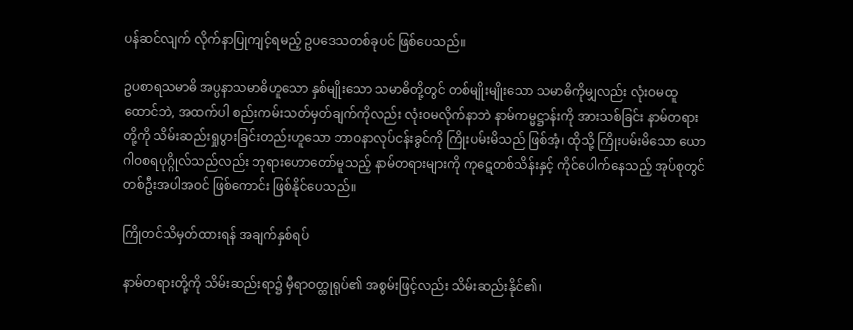ပန်ဆင်လျက် လိုက်နာပြုကျင့်ရမည့် ဥပဒေသတစ်ခုပင် ဖြစ်ပေသည်။

ဥပစာရသမာဓိ အပ္ပနာသမာဓိဟူသော နှစ်မျိုးသော သမာဓိတို့တွင် တစ်မျိုးမျိုးသော သမာဓိကိုမျှလည်း လုံးဝမထူထောင်ဘဲ, အထက်ပါ စည်းကမ်းသတ်မှတ်ချက်ကိုလည်း လုံးဝမလိုက်နာဘဲ နာမ်ကမ္မဋ္ဌာန်းကို အားသစ်ခြင်း နာမ်တရားတို့ကို သိမ်းဆည်းရှုပွားခြင်းတည်းဟူသော ဘာဝနာလုပ်ငန်းခွင်ကို ကြိုးပမ်းမိသည် ဖြစ်အံ့၊ ထိုသို့ ကြိုးပမ်းမိသော ယောဂါဝစရပုဂ္ဂိုလ်သည်လည်း ဘုရားဟောတော်မူသည့် နာမ်တရားများကို ကုဋေတစ်သိန်းနှင့် ကိုင်ပေါက်နေသည့် အုပ်စုတွင် တစ်ဦးအပါအဝင် ဖြစ်ကောင်း ဖြစ်နိုင်ပေသည်။

ကြိုတင်သိမှတ်ထားရန် အချက်နှစ်ရပ်

နာမ်တရားတို့ကို သိမ်းဆည်းရာ၌ မှီရာဝတ္ထုရုပ်၏ အစွမ်းဖြင့်လည်း သိမ်းဆည်းနိုင်၏၊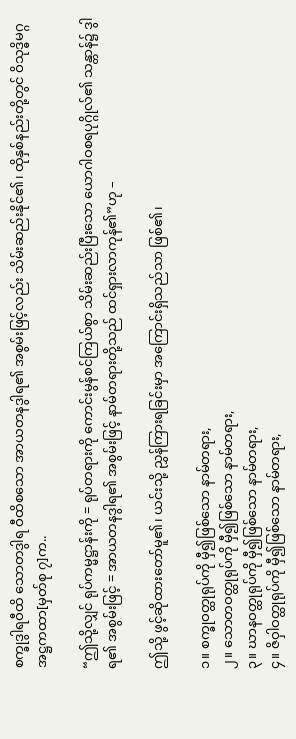စက္ခုဒွါရဝီထိ သောတဒွါရ ဝီထိစသော အာယတနဒွါရ၏ အစွမ်းဖြင့်လည်း သိမ်းဆည်းနိုင်၏၊ ထိုနှစ်နည်းတို့တွင် ဝိသုဒ္ဓိမဂ္ဂအဋ္ဌကထာ[မှတ်စု ၇]က..

“ဤသို့လျှင် ရုပ်ကမ္မဋ္ဌာန်းကို = ရုပ်တရားကို ကောင်းမွန်စင်ကြယ်စွာ သိမ်းဆည်းပြီးသော ယောဂါဝစရပုဂ္ဂိုလ်၏ သန္တာန်၌ ဒွါရ၏ အစွမ်းဖြင့် = အာယတနဒွါရ၏ အစွမ်းဖြင့် နာမ်တရားတို့သည် ထင်ရှားလာကုန်၏”ဟု –

ဤသို့ ဖွင့်ဆိုထားတော်မူ၏၊ ယင်းသို့ ညွှန်ကြားရခြင်းမှာ အကြောင်းရှိသည်သာ ဖြစ်၏၊

၁။ စက္ခုဝတ္ထုရုပ်ကို မှီ၍ဖြစ်သော နာမ်တရား,
၂။ သောတဝတ္ထုရုပ်ကို မှီ၍ဖြစ်သော နာမ်တရား,
၃။ ဃာနဝတ္ထုရုပ်ကို မှီ၍ဖြစ်သော နာမ်တရား,
၄။ ဇိဝှါဝတ္ထုရုပ်ကို မှီ၍ဖြစ်သော နာမ်တရား,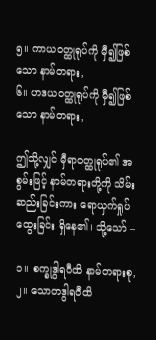၅။ ကာယဝတ္ထုရုပ်ကို မှီ၍ဖြစ်သော နာမ်တရား,
၆။ ဟဒယဝတ္ထုရုပ်ကို မှီ၍ဖြစ်သော နာမ်တရား,

ဤသို့လျှင် မှီရာဝတ္ထုရုပ်၏ အစွမ်းဖြင့် နာမ်တရားတို့ကို သိမ်းဆည်းခြင်းကား ရောယှက်ရှုပ်ထွေးခြင်း ရှိနေ၏၊ သို့သော် –

၁။ စက္ခုဒွါရဝီထိ နာမ်တရားစု,
၂။ သောတဒွါရဝီထိ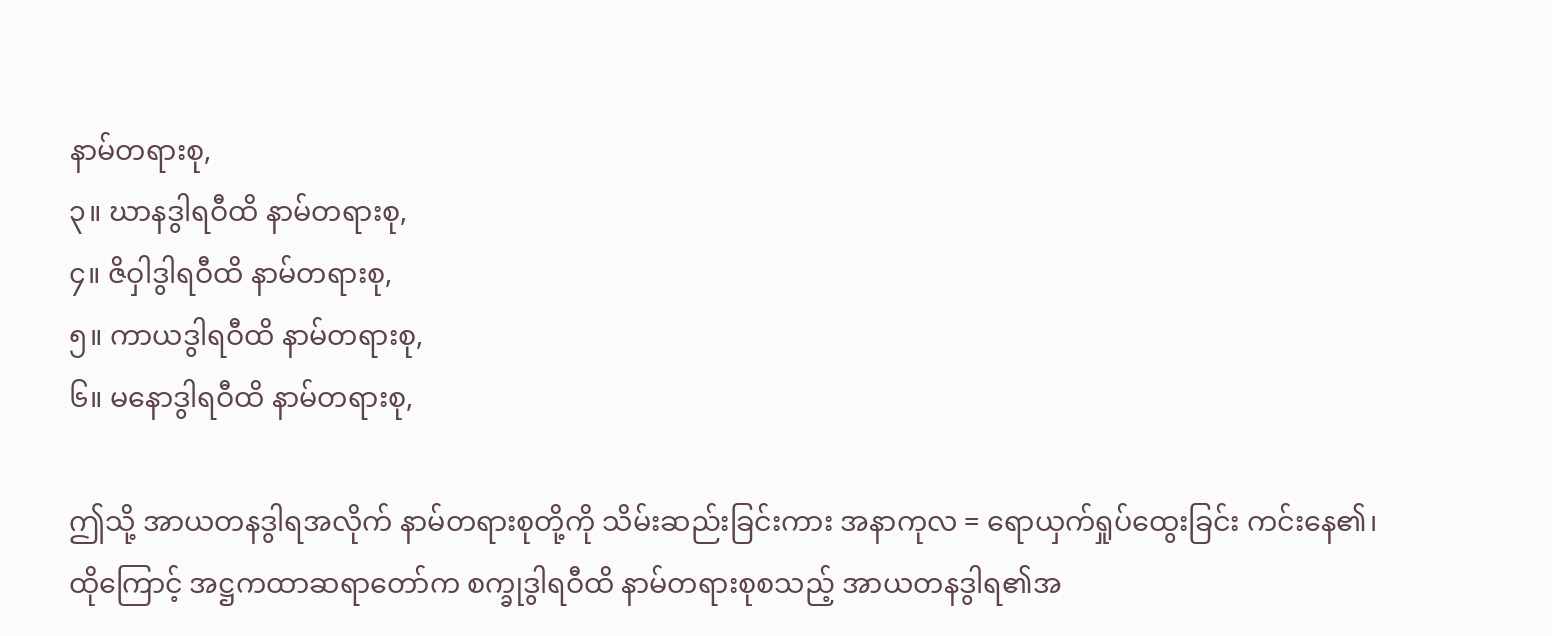နာမ်တရားစု,
၃။ ဃာနဒွါရဝီထိ နာမ်တရားစု,
၄။ ဇိဝှါဒွါရဝီထိ နာမ်တရားစု,
၅။ ကာယဒွါရဝီထိ နာမ်တရားစု,
၆။ မနောဒွါရဝီထိ နာမ်တရားစု,

ဤသို့ အာယတနဒွါရအလိုက် နာမ်တရားစုတို့ကို သိမ်းဆည်းခြင်းကား အနာကုလ = ရောယှက်ရှုပ်ထွေးခြင်း ကင်းနေ၏၊ ထိုကြောင့် အဋ္ဌကထာဆရာတော်က စက္ခုဒွါရဝီထိ နာမ်တရားစုစသည့် အာယတနဒွါရ၏အ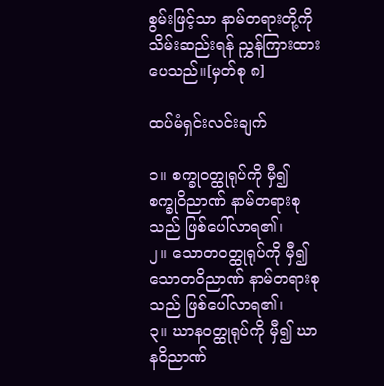စွမ်းဖြင့်သာ နာမ်တရားတို့ကို သိမ်းဆည်းရန် ညွှန်ကြားထားပေသည်။[မှတ်စု ၈]

ထပ်မံရှင်းလင်းချက်

၁။ စက္ခုဝတ္ထုရုပ်ကို မှီ၍ စက္ခုဝိညာဏ် နာမ်တရားစုသည် ဖြစ်ပေါ်လာရ၏၊
၂။ သောတဝတ္ထုရုပ်ကို မှီ၍ သောတဝိညာဏ် နာမ်တရားစုသည် ဖြစ်ပေါ်လာရ၏၊
၃။ ဃာနဝတ္ထုရုပ်ကို မှီ၍ ဃာနဝိညာဏ်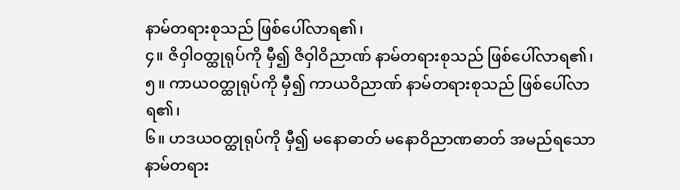နာမ်တရားစုသည် ဖြစ်ပေါ်လာရ၏၊
၄။ ဇိဝှါဝတ္ထုရုပ်ကို မှီ၍ ဇိဝှါဝိညာဏ် နာမ်တရားစုသည် ဖြစ်ပေါ်လာရ၏၊
၅။ ကာယဝတ္ထုရုပ်ကို မှီ၍ ကာယဝိညာဏ် နာမ်တရားစုသည် ဖြစ်ပေါ်လာရ၏၊
၆။ ဟဒယဝတ္ထုရုပ်ကို မှီ၍ မနောဓာတ် မနောဝိညာဏဓာတ် အမည်ရသော နာမ်တရား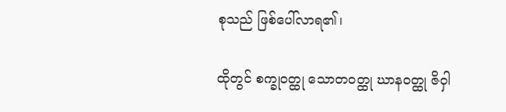စုသည် ဖြစ်ပေါ်လာရ၏၊

ထိုတွင် စက္ခုဝတ္ထု သောတဝတ္ထု ဃာနဝတ္ထု ဇိဝှါ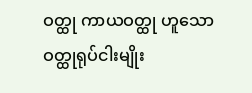ဝတ္ထု ကာယဝတ္ထု ဟူသော ဝတ္ထုရုပ်ငါးမျိုး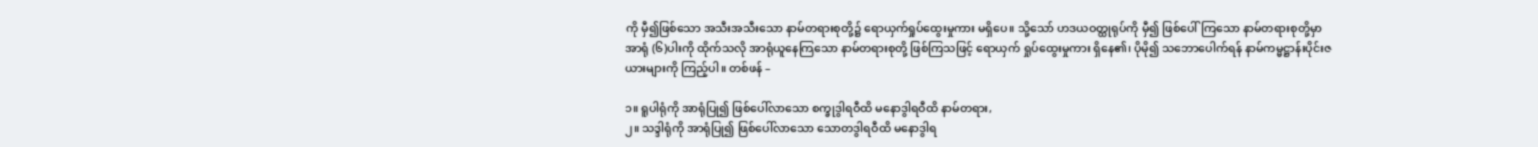ကို မှီ၍ဖြစ်သော အသီးအသီးသော နာမ်တရားစုတို့၌ ရောယှက်ရှုပ်ထွေးမှုကား မရှိပေ။ သို့သော် ဟဒယဝတ္ထုရုပ်ကို မှီ၍ ဖြစ်ပေါ်ကြသော နာမ်တရားစုတို့မှာ အာရုံ (၆)ပါးကို ထိုက်သလို အာရုံယူနေကြသော နာမ်တရားစုတို့ ဖြစ်ကြသဖြင့် ရောယှက် ရှုပ်ထွေးမှုကား ရှိနေ၏၊ ပိုမို၍ သဘောပေါက်ရန် နာမ်ကမ္မဋ္ဌာန်းပိုင်းဇယားများကို ကြည့်ပါ။ တစ်ဖန် –

၁။ ရူပါရုံကို အာရုံပြု၍ ဖြစ်ပေါ်လာသော စက္ခုဒွါရဝီထိ မနောဒွါရဝီထိ နာမ်တရား,
၂။ သဒ္ဒါရုံကို အာရုံပြု၍ ဖြစ်ပေါ်လာသော သောတဒွါရဝီထိ မနောဒွါရ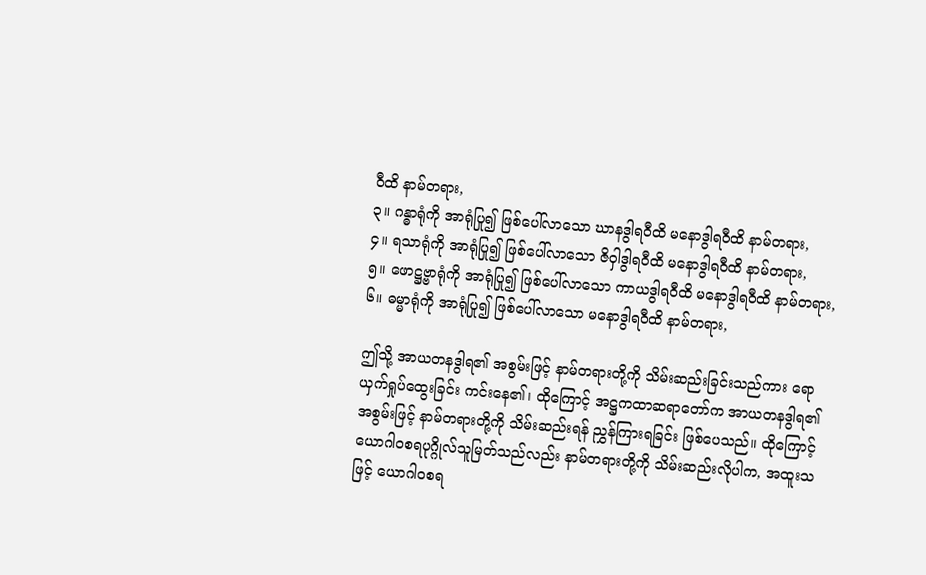ဝီထိ နာမ်တရား,
၃။ ဂန္ဓာရုံကို အာရုံပြု၍ ဖြစ်ပေါ်လာသော ဃာနဒွါရဝီထိ မနောဒွါရဝီထိ နာမ်တရား,
၄။ ရသာရုံကို အာရုံပြု၍ ဖြစ်ပေါ်လာသော ဇိဝှါဒွါရဝီထိ မနောဒွါရဝီထိ နာမ်တရား,
၅။ ဖောဋ္ဌဗ္ဗာရုံကို အာရုံပြု၍ ဖြစ်ပေါ်လာသော ကာယဒွါရဝီထိ မနောဒွါရဝီထိ နာမ်တရား,
၆။ ဓမ္မာရုံကို အာရုံပြု၍ ဖြစ်ပေါ်လာသော မနောဒွါရဝီထိ နာမ်တရား,

ဤသို့ အာယတနဒွါရ၏ အစွမ်းဖြင့် နာမ်တရားတို့ကို သိမ်းဆည်းခြင်းသည်ကား ရောယှက်ရှုပ်ထွေးခြင်း ကင်းနေ၏၊ ထိုကြောင့် အဋ္ဌကထာဆရာတော်က အာယတနဒွါရ၏ အစွမ်းဖြင့် နာမ်တရားတို့ကို သိမ်းဆည်းရန် ညွှန်ကြားရခြင်း ဖြစ်ပေသည်။ ထိုကြောင့် ယောဂါဝစရပုဂ္ဂိုလ်သူမြတ်သည်လည်း နာမ်တရားတို့ကို သိမ်းဆည်းလိုပါက, အထူးသဖြင့် ယောဂါဝစရ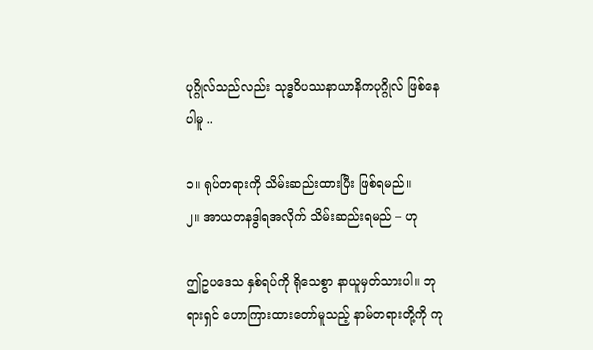ပုဂ္ဂိုလ်သည်လည်း သုဒ္ဓဝိပဿနာယာနိကပုဂ္ဂိုလ် ဖြစ်နေပါမူ ..

၁။ ရုပ်တရားကို သိမ်းဆည်းထားပြီး ဖြစ်ရမည်။
၂။ အာယတနဒွါရအလိုက် သိမ်းဆည်းရမည် – ဟု

ဤဥပဒေသ နှစ်ရပ်ကို ရိုသေစွာ နာယူမှတ်သားပါ။ ဘုရားရှင် ဟောကြားထားတော်မူသည့် နာမ်တရားတို့ကို ကု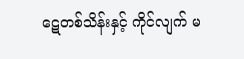ဋေတစ်သိန်းနှင့် ကိုင်လျက် မ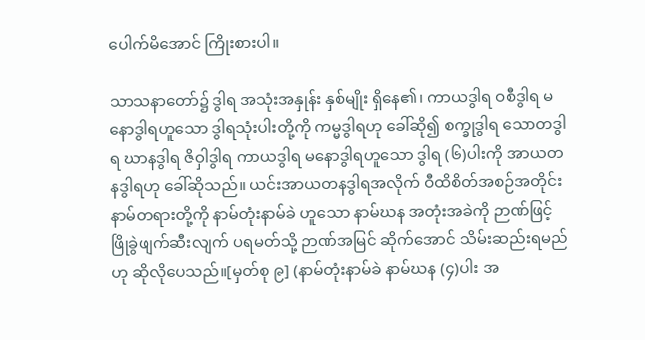ပေါက်မိအောင် ကြိုးစားပါ။

သာသနာတော်၌ ဒွါရ အသုံးအနှုန်း နှစ်မျိုး ရှိနေ၏၊ ကာယဒွါရ ဝစီဒွါရ မနောဒွါရဟူသော ဒွါရသုံးပါးတို့ကို ကမ္မဒွါရဟု ခေါ်ဆို၍ စက္ခုဒွါရ သောတဒွါရ ဃာနဒွါရ ဇိဝှါဒွါရ ကာယဒွါရ မနောဒွါရဟူသော ဒွါရ (၆)ပါးကို အာယတနဒွါရဟု ခေါ်ဆိုသည်။ ယင်းအာယတနဒွါရအလိုက် ဝီထိစိတ်အစဉ်အတိုင်း နာမ်တရားတို့ကို နာမ်တုံးနာမ်ခဲ ဟူသော နာမ်ဃန အတုံးအခဲကို ဉာဏ်ဖြင့် ဖြိုခွဲဖျက်ဆီးလျက် ပရမတ်သို့ ဉာဏ်အမြင် ဆိုက်အောင် သိမ်းဆည်းရမည်ဟု ဆိုလိုပေသည်။[မှတ်စု ၉] (နာမ်တုံးနာမ်ခဲ နာမ်ဃန (၄)ပါး အ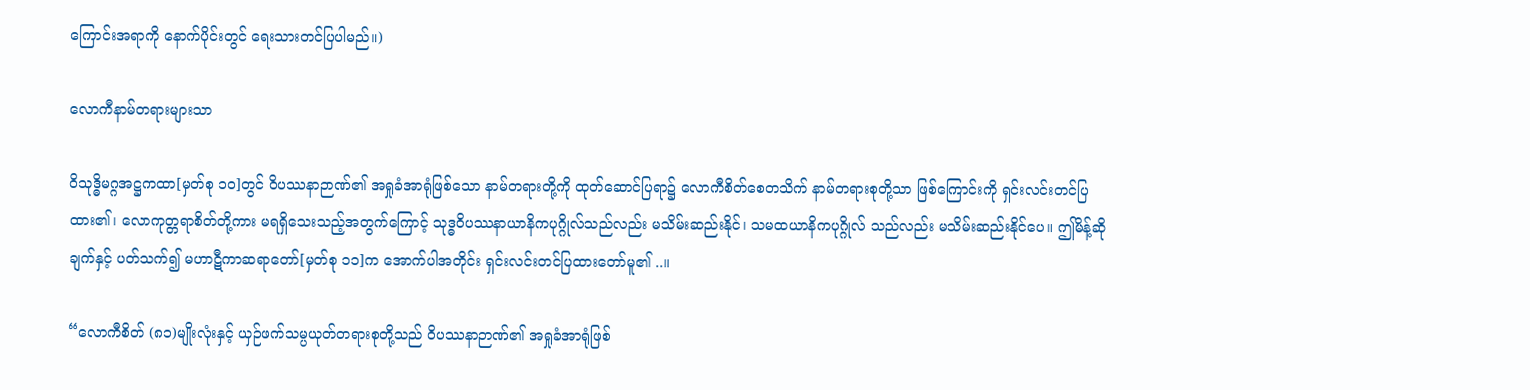ကြောင်းအရာကို နောက်ပိုင်းတွင် ရေးသားတင်ပြပါမည်။)

လောကီနာမ်တရားများသာ

ဝိသုဒ္ဓိမဂ္ဂအဋ္ဌကထာ[မှတ်စု ၁၀]တွင် ဝိပဿနာဉာဏ်၏ အရှုခံအာရုံဖြစ်သော နာမ်တရားတို့ကို ထုတ်ဆောင်ပြရာ၌ လောကီစိတ်စေတသိက် နာမ်တရားစုတို့သာ ဖြစ်ကြောင်းကို ရှင်းလင်းတင်ပြထား၏၊ လောကုတ္တရာစိတ်တို့ကား မရရှိသေးသည့်အတွက်ကြောင့် သုဒ္ဓဝိပဿနာယာနိကပုဂ္ဂိုလ်သည်လည်း မသိမ်းဆည်းနိုင်၊ သမထယာနိကပုဂ္ဂိုလ် သည်လည်း မသိမ်းဆည်းနိုင်ပေ။ ဤမိန့်ဆိုချက်နှင့် ပတ်သက်၍ မဟာဋီကာဆရာတော်[မှတ်စု ၁၁]က အောက်ပါအတိုင်း ရှင်းလင်းတင်ပြထားတော်မူ၏ ..။

“လောကီစိတ် (၈၁)မျိုးလုံးနှင့် ယှဉ်ဖက်သမ္ပယုတ်တရားစုတို့သည် ဝိပဿနာဉာဏ်၏ အရှုခံအာရုံဖြစ်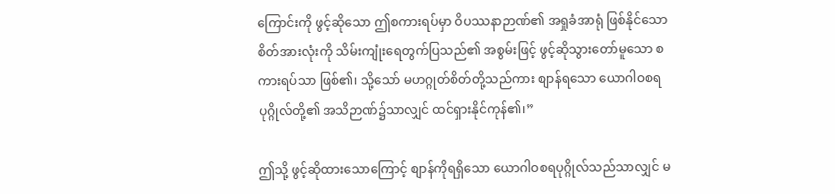ကြောင်းကို ဖွင့်ဆိုသော ဤစကားရပ်မှာ ဝိပဿနာဉာဏ်၏ အရှုခံအာရုံ ဖြစ်နိုင်သော စိတ်အားလုံးကို သိမ်းကျုံးရေတွက်ပြသည်၏ အစွမ်းဖြင့် ဖွင့်ဆိုသွားတော်မူသော စကားရပ်သာ ဖြစ်၏၊ သို့သော် မဟဂ္ဂုတ်စိတ်တို့သည်ကား စျာန်ရသော ယောဂါဝစရပုဂ္ဂိုလ်တို့၏ အသိဉာဏ်၌သာလျှင် ထင်ရှားနိုင်ကုန်၏၊”

ဤသို့ ဖွင့်ဆိုထားသောကြောင့် စျာန်ကိုရရှိသော ယောဂါဝစရပုဂ္ဂိုလ်သည်သာလျှင် မ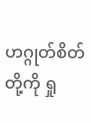ဟဂ္ဂုတ်စိတ်တို့ကို ရှု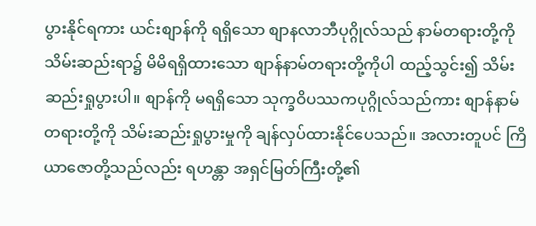ပွားနိုင်ရကား ယင်းစျာန်ကို ရရှိသော စျာနလာဘီပုဂ္ဂိုလ်သည် နာမ်တရားတို့ကို သိမ်းဆည်းရာ၌ မိမိရရှိထားသော စျာန်နာမ်တရားတို့ကိုပါ ထည့်သွင်း၍ သိမ်းဆည်းရှုပွားပါ။ စျာန်ကို မရရှိသော သုက္ခဝိပဿကပုဂ္ဂိုလ်သည်ကား စျာန်နာမ်တရားတို့ကို သိမ်းဆည်းရှုပွားမှုကို ချန်လှပ်ထားနိုင်ပေသည်။ အလားတူပင် ကြိယာဇောတို့သည်လည်း ရဟန္တာ အရှင်မြတ်ကြီးတို့၏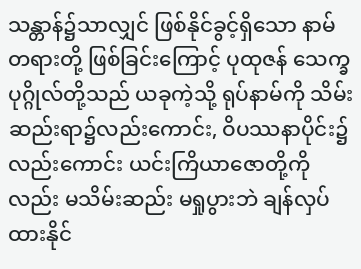သန္တာန်၌သာလျှင် ဖြစ်နိုင်ခွင့်ရှိသော နာမ်တရားတို့ ဖြစ်ခြင်းကြောင့် ပုထုဇန် သေက္ခပုဂ္ဂိုလ်တို့သည် ယခုကဲ့သို့ ရုပ်နာမ်ကို သိမ်းဆည်းရာ၌လည်းကောင်း, ဝိပဿနာပိုင်း၌လည်းကောင်း ယင်းကြိယာဇောတို့ကိုလည်း မသိမ်းဆည်း မရှုပွားဘဲ ချန်လှပ်ထားနိုင်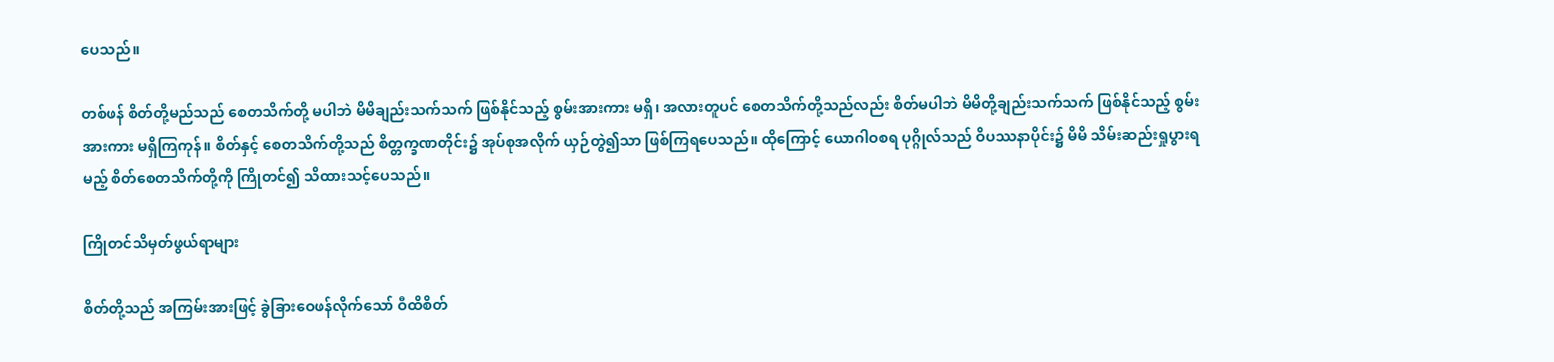ပေသည်။

တစ်ဖန် စိတ်တို့မည်သည် စေတသိက်တို့ မပါဘဲ မိမိချည်းသက်သက် ဖြစ်နိုင်သည့် စွမ်းအားကား မရှိ၊ အလားတူပင် စေတသိက်တို့သည်လည်း စိတ်မပါဘဲ မိမိတို့ချည်းသက်သက် ဖြစ်နိုင်သည့် စွမ်းအားကား မရှိကြကုန်။ စိတ်နှင့် စေတသိက်တို့သည် စိတ္တက္ခဏတိုင်း၌ အုပ်စုအလိုက် ယှဉ်တွဲ၍သာ ဖြစ်ကြရပေသည်။ ထိုကြောင့် ယောဂါဝစရ ပုဂ္ဂိုလ်သည် ဝိပဿနာပိုင်း၌ မိမိ သိမ်းဆည်းရှုပွားရမည့် စိတ်စေတသိက်တို့ကို ကြိုတင်၍ သိထားသင့်ပေသည်။

ကြိုတင်သိမှတ်ဖွယ်ရာများ

စိတ်တို့သည် အကြမ်းအားဖြင့် ခွဲခြားဝေဖန်လိုက်သော် ဝီထိစိတ်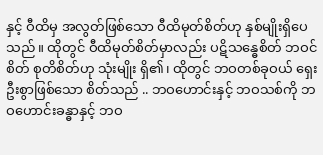နှင့် ဝီထိမှ အလွတ်ဖြစ်သော ဝီထိမုတ်စိတ်ဟု နှစ်မျိုးရှိပေသည်။ ထိုတွင် ဝီထိမုတ်စိတ်မှာလည်း ပဋိသန္ဓေစိတ် ဘဝင်စိတ် စုတိစိတ်ဟု သုံးမျိုး ရှိ၏၊ ထိုတွင် ဘဝတစ်ခုဝယ် ရှေးဦးစွာဖြစ်သော စိတ်သည် .. ဘဝဟောင်းနှင့် ဘဝသစ်ကို ဘဝဟောင်းခန္ဓာနှင့် ဘဝ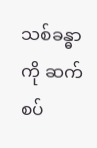သစ်ခန္ဓာကို ဆက်စပ်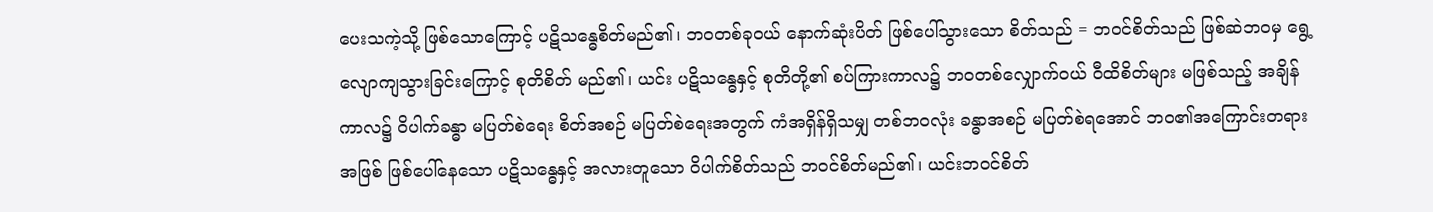ပေးသကဲ့သို့ ဖြစ်သောကြောင့် ပဋိသန္ဓေစိတ်မည်၏၊ ဘဝတစ်ခုဝယ် နောက်ဆုံးပိတ် ဖြစ်ပေါ်သွားသော စိတ်သည် = ဘဝင်စိတ်သည် ဖြစ်ဆဲဘဝမှ ရွေ့လျောကျသွားခြင်းကြောင့် စုတိစိတ် မည်၏၊ ယင်း ပဋိသန္ဓေနှင့် စုတိတို့၏ စပ်ကြားကာလ၌ ဘဝတစ်လျှောက်ဝယ် ဝီထိစိတ်များ မဖြစ်သည့် အချိန်ကာလ၌ ဝိပါက်ခန္ဓာ မပြတ်စဲရေး စိတ်အစဉ် မပြတ်စဲရေးအတွက် ကံအရှိန်ရှိသမျှ တစ်ဘဝလုံး ခန္ဓာအစဉ် မပြတ်စဲရအောင် ဘဝ၏အကြောင်းတရား အဖြစ် ဖြစ်ပေါ်နေသော ပဋိသန္ဓေနှင့် အလားတူသော ဝိပါက်စိတ်သည် ဘဝင်စိတ်မည်၏၊ ယင်းဘဝင်စိတ်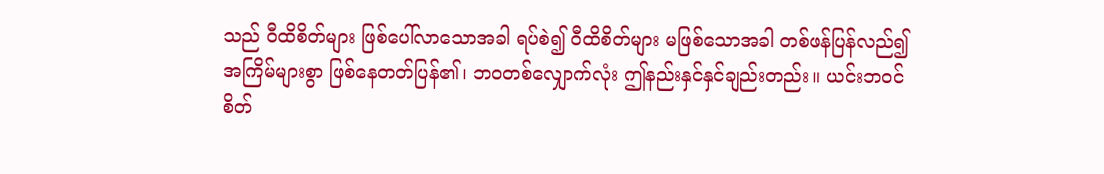သည် ဝီထိစိတ်များ ဖြစ်ပေါ်လာသောအခါ ရပ်စဲ၍ ဝီထိစိတ်များ မဖြစ်သောအခါ တစ်ဖန်ပြန်လည်၍ အကြိမ်များစွာ ဖြစ်နေတတ်ပြန်၏၊ ဘဝတစ်လျှောက်လုံး ဤနည်းနှင်နှင်ချည်းတည်း။ ယင်းဘဝင်စိတ်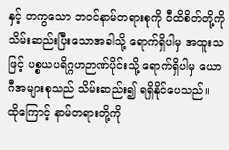နှင့် တကွသော ဘဝင်နာမ်တရားစုကို ဝီထိစိတ်တို့ကို သိမ်းဆည်းပြီးသောအခါသို့ ရောက်ရှိပါမှ အထူးသဖြင့် ပစ္စယပရိဂ္ဂဟဉာဏ်ပိုင်းသို့ ရောက်ရှိပါမှ ယောဂီအများစုသည် သိမ်းဆည်း၍ ရရှိနိုင်ပေသည်။ ထိုကြောင့် နာမ်တရားတို့ကို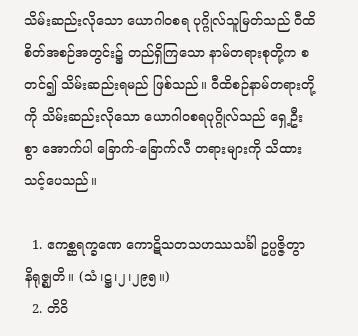သိမ်းဆည်းလိုသော ယောဂါဝစရ ပုဂ္ဂိုလ်သူမြတ်သည် ဝီထိစိတ်အစဉ်အတွင်း၌ တည်ရှိကြသော နာမ်တရားစုတို့က စတင်၍ သိမ်းဆည်းရမည် ဖြစ်သည်။ ဝီထိစဉ်နာမ်တရားတို့ကို သိမ်းဆည်းလိုသော ယောဂါဝစရပုဂ္ဂိုလ်သည် ရှေ့ဦးစွာ အောက်ပါ ခြောက်-ခြောက်လီ တရားများကို သိထားသင့်ပေသည်။

  1. ဧကစ္ဆရက္ခဏေ ကောဋိသတသဟဿသင်္ခါ ဥပ္ပဇ္ဇိတွာ နိရုဇ္ဈတိ။ (သံ၊ဋ္ဌ၊၂၊၂၉၅။)
  2. တိဝိ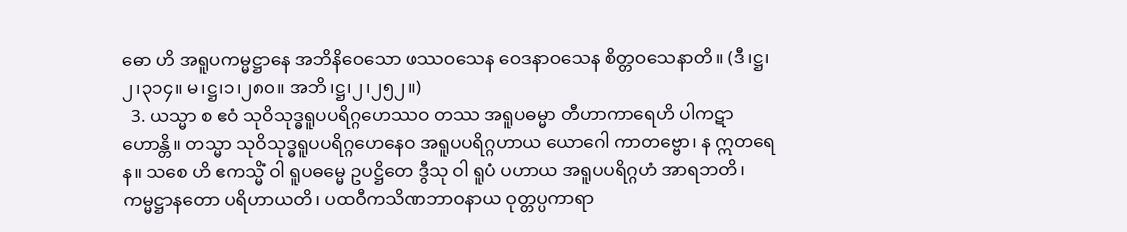ဓော ဟိ အရူပကမ္မဋ္ဌာနေ အဘိနိဝေသော ဖဿဝသေန ဝေဒနာဝသေန စိတ္တဝသေနာတိ။ (ဒီ၊ဋ္ဌ၊၂၊၃၁၄။ မ၊ဋ္ဌ၊၁၊၂၈၀။ အဘိ၊ဋ္ဌ၊၂၊၂၅၂။)
  3. ယသ္မာ စ ဧဝံ သုဝိသုဒ္ဓရူပပရိဂ္ဂဟေဿဝ တဿ အရူပဓမ္မာ တီဟာကာရေဟိ ပါကဋာ ဟောန္တိ။ တသ္မာ သုဝိသုဒ္ဓရူပပရိဂ္ဂဟေနေဝ အရူပပရိဂ္ဂဟာယ ယောဂေါ ကာတဗ္ဗော၊ န ဣတရေန။ သစေ ဟိ ဧကသ္မိံ ဝါ ရူပဓမ္မေ ဥပဋ္ဌိတေ ဒွီသု ဝါ ရူပံ ပဟာယ အရူပပရိဂ္ဂဟံ အာရဘတိ၊ ကမ္မဋ္ဌာနတော ပရိဟာယတိ၊ ပထဝီကသိဏဘာဝနာယ ဝုတ္တပ္ပကာရာ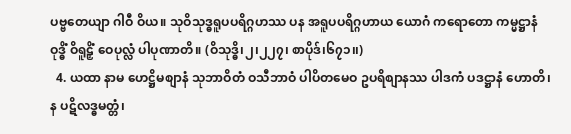ပဗ္ဗတေယျာ ဂါဝီ ဝိယ။ သုဝိသုဒ္ဓရူပပရိဂ္ဂဟဿ ပန အရူပပရိဂ္ဂဟာယ ယောဂံ ကရောတော ကမ္မဋ္ဌာနံ ဝုဒ္ဓိံ ဝိရူဠှိံ ဝေပုလ္လံ ပါပုဏာတိ။ (ဝိသုဒ္ဓိ၊၂၊၂၂၇၊ စာပိုဒ်၊၆၇၁၊၊)
  4. ယထာ နာမ ဟေဋ္ဌိမစျာနံ သုဘာဝိတံ ဝသီဘာဝံ ပါပိတမေဝ ဥပရိစျာနဿ ပါဒကံ ပဒဋ္ဌာနံ ဟောတိ၊ န ပဋိလဒ္ဓမတ္တံ၊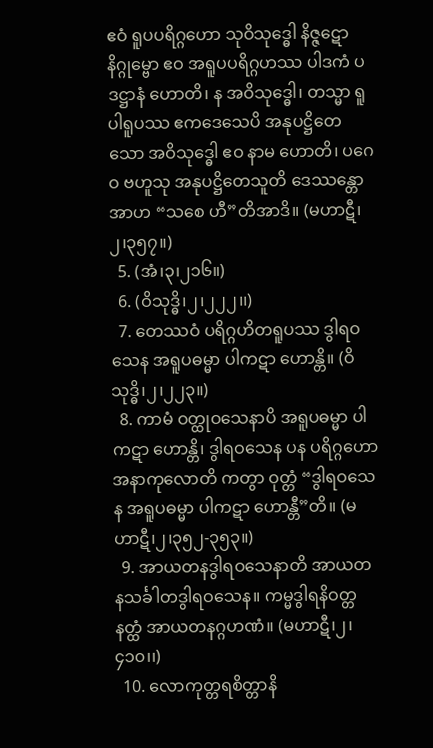ဧဝံ ရူပပရိဂ္ဂဟော သုဝိသုဒ္ဓေါ နိဇ္ဇဋော နိဂ္ဂုမ္ဗော ဧဝ အရူပပရိဂ္ဂဟဿ ပါဒကံ ပဒဋ္ဌာနံ ဟောတိ၊ န အဝိသုဒ္ဓေါ၊ တသ္မာ ရူပါရူပဿ ဧကဒေသေပိ အနုပဋ္ဌိတေ သော အဝိသုဒ္ဓေါ ဧဝ နာမ ဟောတိ၊ ပဂေဝ ဗဟူသု အနုပဋ္ဌိတေသူတိ ဒေဿန္တော အာဟ “သစေ ဟီ”တိအာဒိ။ (မဟာဋီ၊၂၊၃၅၇။)
  5. (အံ၊၃၊၂၁၆။)
  6. (ဝိသုဒ္ဓိ၊၂၊၂၂၂၊၊)
  7. တေဿဝံ ပရိဂ္ဂဟိတရူပဿ ဒွါရဝသေန အရူပဓမ္မာ ပါကဋာ ဟောန္တိ။ (ဝိသုဒ္ဓိ၊၂၊၂၂၃။)
  8. ကာမံ ဝတ္ထုဝသေနာပိ အရူပဓမ္မာ ပါကဋာ ဟောန္တိ၊ ဒွါရဝသေန ပန ပရိဂ္ဂဟော အနာကုလောတိ ကတွာ ဝုတ္တံ “ဒွါရဝသေန အရူပဓမ္မာ ပါကဋာ ဟောန္တီ”တိ။ (မဟာဋီ၊၂၊၃၅၂-၃၅၃။)
  9. အာယတနဒွါရဝသေနာတိ အာယတနသင်္ခါတဒွါရဝသေန။ ကမ္မဒွါရနိဝတ္တနတ္ထံ အာယတနဂ္ဂဟဏံ။ (မဟာဋီ၊၂၊၄၁၀၊၊)
  10. လောကုတ္တရစိတ္တာနိ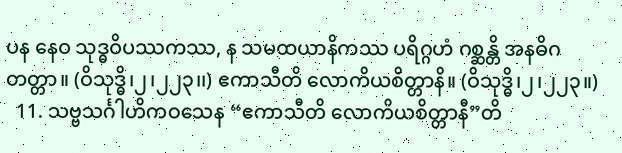ပန နေဝ သုဒ္ဓဝိပဿကဿ, န သမထယာနိကဿ ပရိဂ္ဂဟံ ဂစ္ဆန္တိ အနဓိဂတတ္တာ။ (ဝိသုဒ္ဓိ၊၂၊၂၂၃၊၊) ဧကာသီတိ လောကိယစိတ္တာနိ။ (ဝိသုဒ္ဓိ၊၂၊၂၂၃။)
  11. သဗ္ဗသင်္ဂါဟိကဝသေန “ဧကာသီတိ လောကိယစိတ္တာနီ”တိ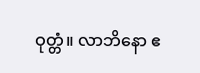ဝုတ္တံ။ လာဘိနော ဧ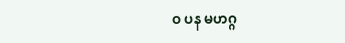ဝ ပန မဟဂ္ဂ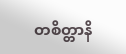တစိတ္တာနိ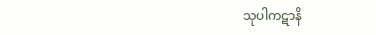သုပါကဋာနိ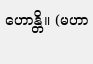ဟောန္တိ။ (မဟာ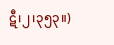ဋီ၊၂၊၃၅၃။)